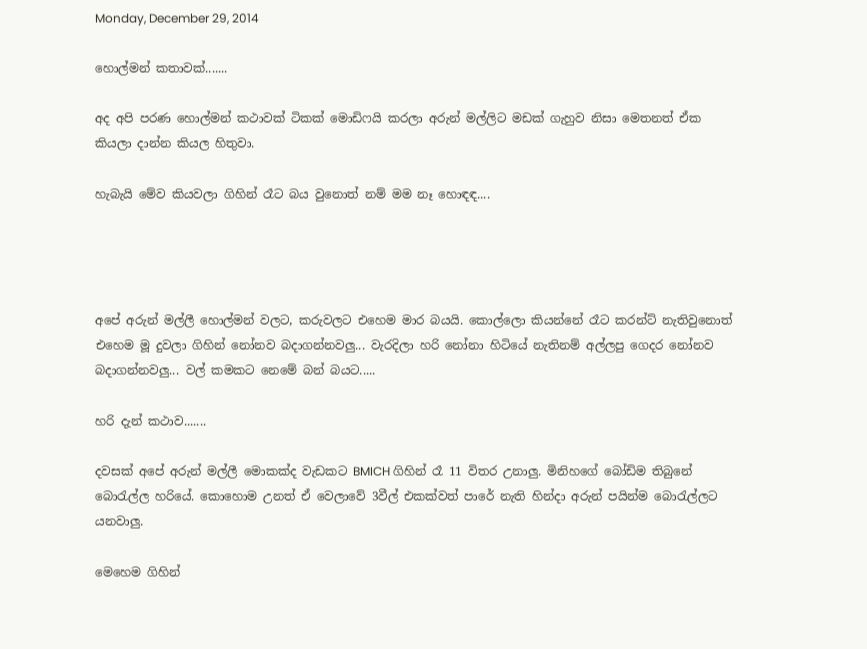Monday, December 29, 2014

හොල්මන් කතාවක්.......

අද අපි පරණ හොල්මන් කථාවක් ටිකක් මොඩිෆයි කරලා අරුන් මල්ලිට මඩක් ගැහුව නිසා මෙතනත් ඒක කියලා දාන්න කියල හිතුවා.

හැබැයි මේව කියවලා ගිහින් රෑට බය වුනොත් නම් මම නෑ හොඳඳ....




අපේ අරුන් මල්ලී හොල්මන් වලට, කරුවලට එහෙම මාර බයයි. කොල්ලො කියන්නේ රෑට කරන්ට් නැතිවු‍නොත් එහෙම මූ දුවලා ගිහින් නෝනව බදාගන්නවලු... වැරදිලා හරි නෝනා හිටියේ නැතිනම් අල්ලපු ගෙදර නෝනව බදාගන්නවලු... වල් කමකට නෙමේ බන් බයට.....

හරි දැන් කථාව.......

දවසක් අපේ අරුන් මල්ලී මොකක්ද වැඩකට BMICH ගිහින් රෑ 11 විතර උනාලු. මිනිහගේ බෝඩිම තිබුනේ බොරැල්ල හරියේ. කොහොම උනත් ඒ වෙලාවේ 3වීල් එකක්වත් පාරේ නැති හින්දා අරුන් පයින්ම බොරැල්ලට යනවාලු.

මෙහෙම ගිහින්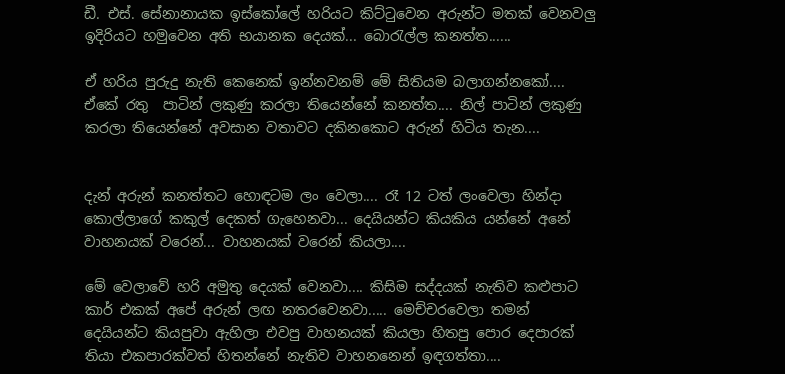ඩී. එස්. සේනානායක ඉස්කෝලේ හරියට කිට්ටුවෙන අරුන්ට මතක් වෙනවලු ඉදිරියට හමුවෙන අති භයානක දෙයක්... බොරැල්ල කනත්ත......

ඒ හරිය පුරුදු නැති කෙනෙක් ඉන්නවනම් මේ සිතියම බලාගන්නකෝ.... ඒකේ රතු  පාටින් ලකුණු කරලා තියෙන්නේ කනත්ත.... නිල් පාටින් ලකුණු කරලා තියෙන්නේ අවසාන වතාවට දකිනකොට අරුන් හිටිය තැන....


දැන් අරුන් කනත්තට හොඳටම ලං වෙලා.... රෑ 12 ටත් ලංවෙලා හින්දා කොල්ලාගේ කකුල් දෙකත් ගැහෙනවා... දෙයියන්ට කියකිය යන්නේ අනේ වාහනයක් වරෙන්... වාහනයක් වරෙන් කියලා....

මේ වෙලාවේ හරි අමුතු දෙයක් වෙනවා.... කිසිම සද්දයක් නැතිව කළුපාට කාර් එකක් අපේ අරුන් ලඟ නතරවෙනවා..... මෙච්චරවෙලා තමන් දෙයියන්ට කියපුවා ඇහිලා එවපු වාහනයක් කියලා හිතපු පොර දෙපාරක් තියා එකපාරක්වත් හිතන්නේ නැතිව වාහනනෙන් ඉඳගත්තා....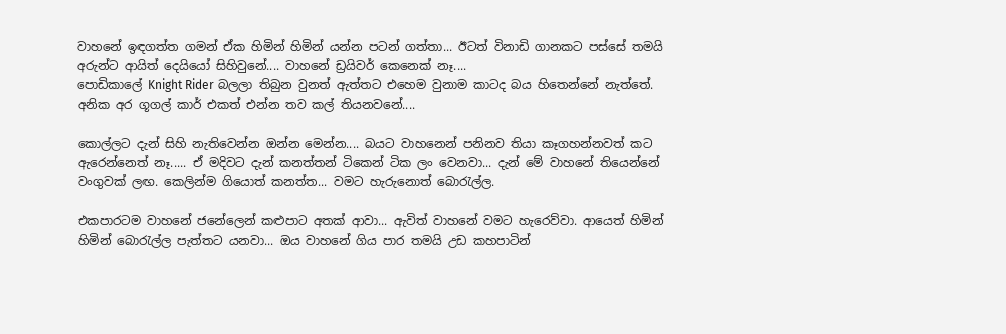වාහනේ ඉඳගත්ත ගමන් ඒක හිමින් හිමින් යන්න පටන් ගත්තා... ඊටත් විනාඩි ගානකට පස්සේ තමයි අරුන්ට ආයිත් දෙයියෝ සිහිවුනේ.... වාහනේ ඩ්‍රයිවර් කෙනෙක් නෑ....
පොඩිකාලේ Knight Rider බලලා තිබුන වුනත් ඇත්තට එහෙම වුනාම කාටද බය හිතෙන්නේ නැත්තේ. අනික අර ගූගල් කාර් එකත් එන්න තව කල් තියනවනේ....

කොල්ලට දැන් සිහි නැතිවෙන්න ඔන්න මෙන්න.... බයට වාහනෙන් පනිනව තියා කෑගහන්නවත් කට ඇරෙන්නෙත් නෑ..... ඒ මදිවට දැන් කනත්තන් ටි‍කෙන් ටික ලං වෙනවා... දැන් මේ වාහනේ තියෙන්නේ වංගුවක් ලඟ. කෙලින්ම ගියොත් කනත්ත... වමට හැරුනොත් බොරැල්ල.

එකපාරටම වාහනේ ජනේලෙන් කළුපාට අතක් ආවා... ඇවිත් වාහනේ වමට හැරෙව්වා. ආයෙත් හිමින් හිමින් බොරැල්ල පැත්තට යනවා... ඔය වාහනේ ගිය පාර තමයි උඩ කහපාටින්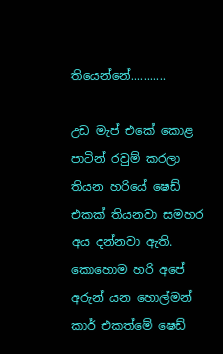තියෙන්නේ...........

උඩ මැප් එකේ කොළ පාටින් රවුම් කරලා තියන හරියේ ෂෙඩ් එකක් තියනවා සමහර අය දන්නවා ඇති.
කොහොම හරි අපේ අරුන් යන හොල්මන් කාර් එකත්මේ ෂෙඩ්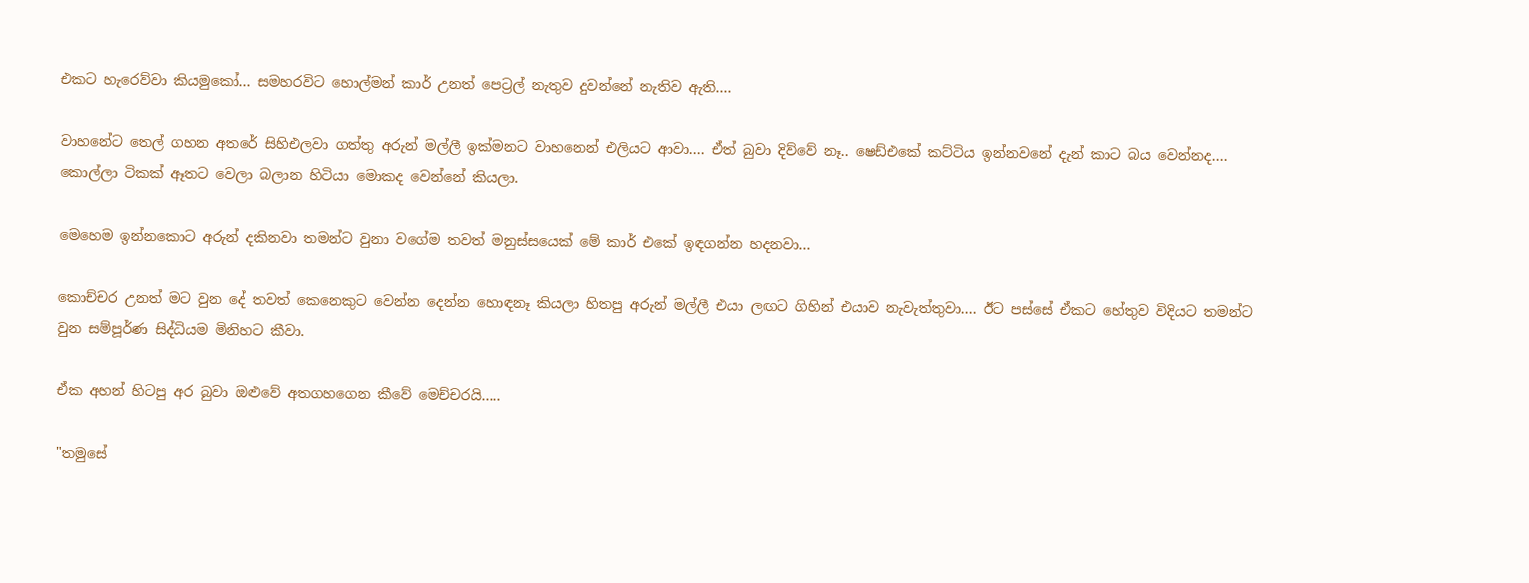එකට හැරෙව්වා කියමුකෝ... සමහරවිට හොල්මන් කාර් උනත් පෙට්‍රල් නැතුව දුවන්නේ නැතිව ඇති....

වාහනේට තෙල් ගහන අතරේ සිහිඑලවා ගත්තු අරුන් මල්ලී ඉක්මනට වාහනෙන් එලියට ආවා.... ඒත් බුවා දිව්වේ නෑ.. ෂෙඩ්එකේ කට්ටිය ඉන්නවනේ දැන් කාට බය වෙන්නද.... කොල්ලා ටිකක් ඈතට වෙලා බලාන හිටියා මොකද වෙන්නේ කියලා.

මෙහෙම ඉන්නකොට අරුන් දකිනවා තමන්ට වුනා වගේම තවත් මනුස්සයෙක් මේ කාර් එකේ ඉඳගන්න හදනවා...

කොච්චර උනත් මට වුන දේ තවත් කෙනෙකුට වෙන්න දෙන්න හොඳනෑ කියලා හිතපු අරුන් මල්ලී එයා ලඟට ගිහින් එයාව නැවැත්තුවා.... ඊට පස්සේ ඒකට හේතුව විදියට තමන්ට වුන සම්පූර්ණ සිද්ධියම මිනිහට කීවා.

ඒක අහන් හිටපු අර බුවා ඔළුවේ අතගහගෙන කීවේ මෙච්චරයි.....

"තමුසේ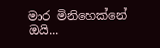මාර මිනිහෙක්නේ ඔයි...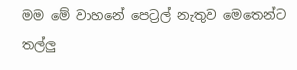මම මේ වාහනේ පෙට්‍රල් නැතුව මෙතෙන්ට තල්ලු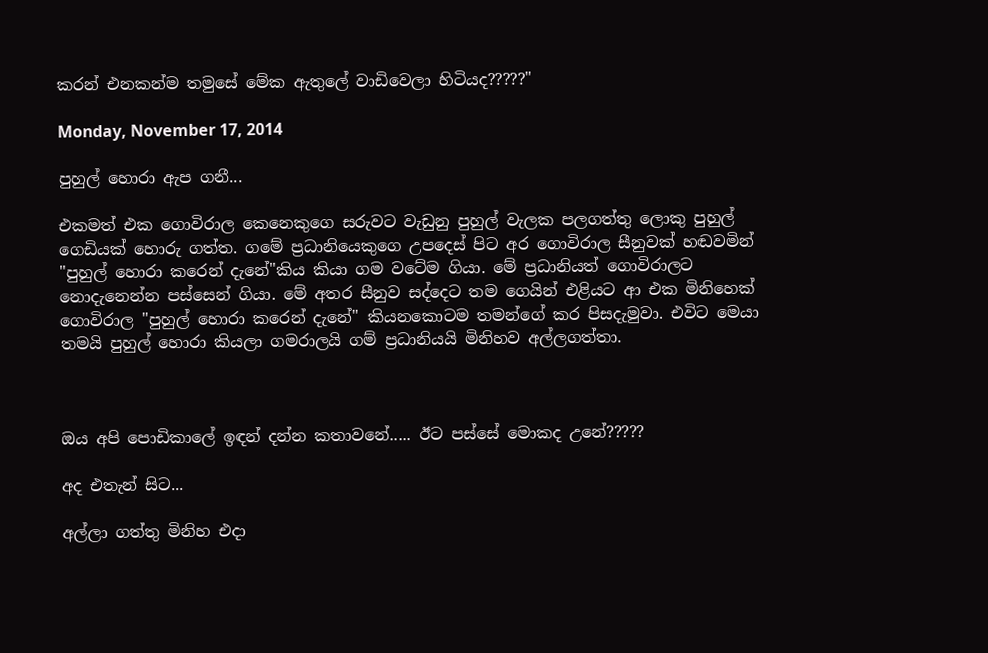කරන් එනකන්ම තමුසේ මේක ඇතුලේ වාඩිවෙලා හිටියද?????"

Monday, November 17, 2014

පුහුල් හොරා ඇප ගනී...

එකමත් එක ගොවිරාල කෙනෙකුගෙ සරුවට වැඩුනු පුහුල් වැලක පලගත්තු ලොකු පුහුල් ගෙඩියක් හොරු ගත්ත. ගමේ ප්‍රධානියෙකුගෙ උපදෙස් පිට අර ගොවිරාල සීනුවක් හඬවමින් "පුහුල් හොරා කරෙන් දැනේ"කිය කියා ගම වටේම ගියා. මේ ප්‍රධානියත් ගොවිරාලට නොදැනෙන්න පස්සෙන් ගියා. මේ අතර සීනුව සද්දෙට තම ගෙයින් එළියට ආ එක මිනිහෙක් ගොවිරාල "පුහුල් හොරා කරෙන් දැනේ" කියනකොටම තමන්ගේ කර පිසදැමුවා. එවිට මෙයා තමයි පුහුල් හොරා කියලා ගමරාලයි ගම් ප්‍රධානියයි මිනිහව අල්ලගත්තා.



ඔය අපි පොඩිකාලේ ඉඳන් දන්න කතාවනේ..... ඊට පස්සේ මොකද උනේ?????

අද එතැන් සිට...

අල්ලා ගත්තු මිනිහ එදා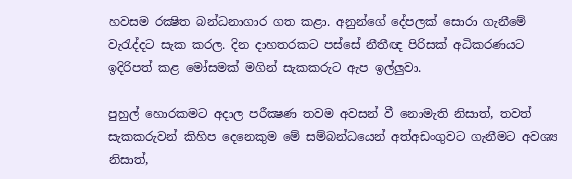හවසම රක්‍ෂිත බන්ධනාගා‍ර ගත කළා. අනුන්ගේ දේපලක් සොරා ගැනීමේ වැරැද්දට සැක කරල. දින දාහතරකට පස්සේ නීතීඥ පිරිසක් අධිකරණයට ඉදිරිපත් කළ මෝසමක් මගින් සැකකරුට ඇප ඉල්ලුවා‍.

පුහුල් හොරකමට අදාල පරීක්‍ෂණ තවම අවසන් වී නොමැති නිසාත්, තවත් සැකකරුවන් කිහිප දෙනෙකුම මේ සම්බන්ධයෙන් අත්අඩංගුවට ගැනීමට අවශ්‍ය නිසාත්,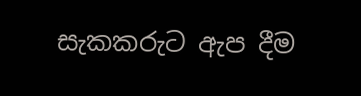සැකකරුට ඇප දීම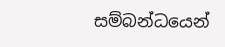සම්බන්ධයෙන්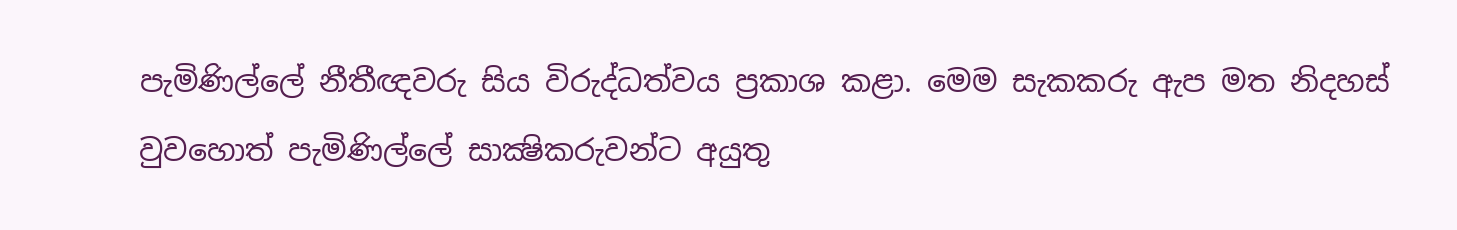පැමිණිල්ලේ නීතීඥවරු සිය විරුද්ධත්වය ප්‍රකාශ කළා. මෙම සැකකරු ඇප මත නිදහස් වුවහොත් පැමිණිල්ලේ සාක්‍ෂිකරුවන්ට අයුතු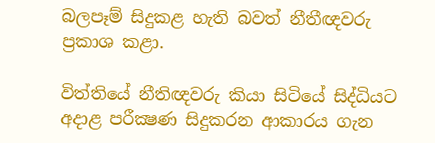බලපෑම් සිදුකළ හැති බවත් නීතීඥවරු ප්‍රකාශ කළා.

විත්තියේ නීතිඥවරු කියා සිටියේ සිද්ධියට අදාළ පරීක්‍ෂණ සිදුකරන ආකාරය ගැන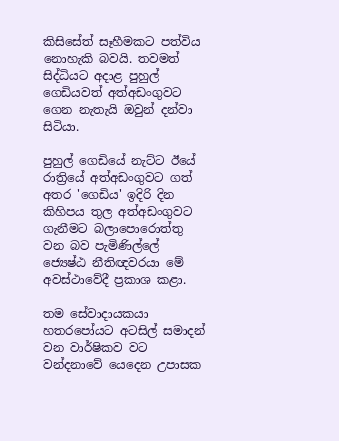කිසිසේත් සෑහීමකට පත්විය නොහැකි බවයි. තවමත් සිද්ධියට අදාළ පුහුල් ගෙඩියවත් අත්අඩංගුවට ගෙන නැතැයි ඔවුන් දන්වා සිටියා.

පුහුල් ගෙඩියේ නැට්ට ඊයේ රාත්‍රියේ අත්අඩංගුවට ගත් අතර 'ගෙඩිය' ඉදිරි දින කිහිපය තුල අත්අඩංගුවට ගැනීමට බලාපොරොත්තු වන බව පැමිණිල්ලේ ජ්‍යෙෂ්ඨ නීතිඥවරයා මේ අවස්ථාවේදී ප්‍රකාශ කළා.

තම සේවාදායකයා හතරපෝයට අටසිල් සමාදන් වන වාර්ෂිකව වට වන්දනාවේ යෙදෙන උපාසක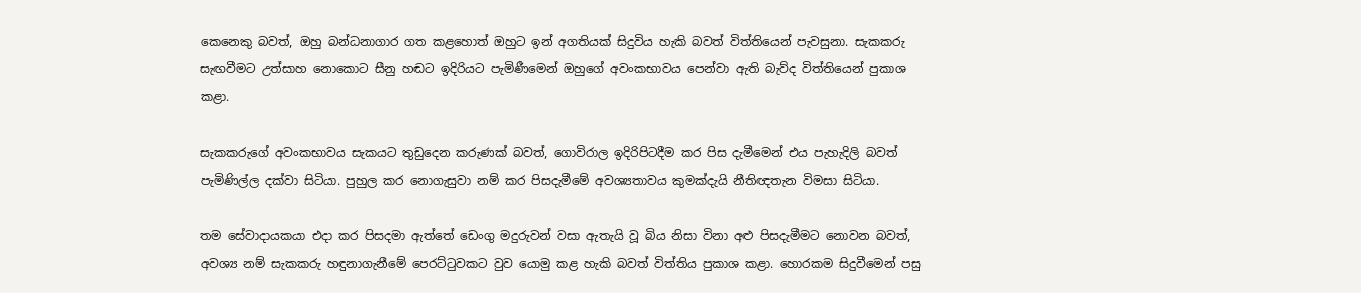කෙනෙකු බවත්, ඔහු බන්ධනාගාර ගත කළහොත් ඔහුට ඉන් අගතියක් සිදුවිය හැකි බවත් විත්තියෙන් පැවසුනා. සැකකරු සැඟවීමට උත්සාහ නොකොට සීනු හඬට ඉදිරියට පැමිණීමෙන් ඔහුගේ අවංකභාවය පෙන්වා ඇති බැව්ද විත්තියෙන් පුකාශ කළා.

සැකකරුගේ අවංකභාවය සැකයට තුඩුදෙන කරුණක් බවත්, ගොවිරාල ඉදිරිපිටදීම කර පිස දැමීමෙන් එය පැහැදිලි බවත් පැමිණිල්ල දක්වා සිටියා. පුහුල කර නොගැසුවා නම් කර පිසදැමීමේ අවශ්‍යතාවය කුමක්දැයි නීතිඥතැන විමසා සිටියා.

තම සේවාදායකයා එදා කර පිසදමා ඇත්තේ ඩෙංගු මදුරුවන් වසා ඇතැයි වූ බිය නිසා විනා අළු පිසදැමීමට නොවන බවත්, අවශ්‍ය නම් සැකකරු හඳුනාගැනීමේ පෙරට්ටුවකට වුව යොමු කළ හැකි බවත් විත්තිය පුකාශ කළා. හොරකම සිදුවීමෙන් පසු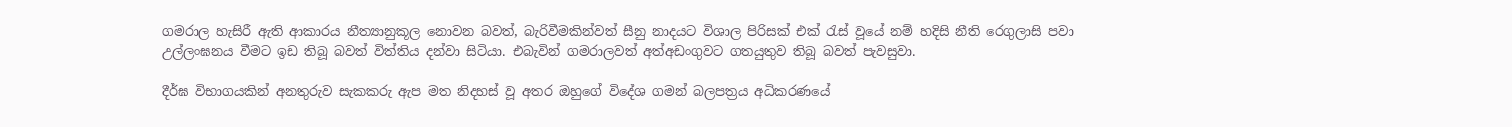ගමරාල හැසිරී ඇති ආකාරය නීත්‍යානුකූල නොවන බවත්, බැරිවීමකින්වත් සීනු නාදයට විශාල පිරිසක් එක් රැස් වූයේ නම් හදිසි නීති රෙගුලාසි පවා උල්ලංඝනය වීමට ඉඩ තිබූ බවත් විත්තිය දන්වා සිටියා. එබැවින් ගමරාලවත් අත්අඩංගුවට ගතයුතුව තිබූ බවත් පැවසුවා.

දීර්ඝ විභාගයකින් අනතුරුව සැකකරු ඇප මත නිදහස් වූ අතර ඔහුගේ විදේශ ගමන් බලපත්‍රය අධිකරණයේ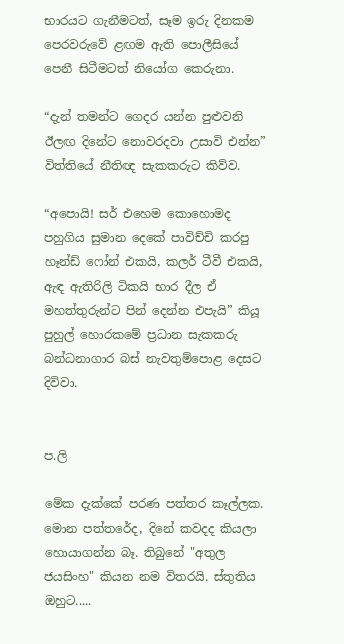භාරයට ගැනීමටත්, සෑම ඉරු දිනකම පෙරවරුවේ ළඟම ඇති පොලීසියේ පෙනී සිටීමටත් නියෝග කෙරුනා.

“දැන් තමන්ට ගෙදර යන්න පුළුවනි ඊලඟ දිනේට නොවරදවා උසාවි එන්න” විත්තියේ නීතිඥ සැකකරුට කිව්ව.

“අපොයි! සර් එහෙම කොහොමද පහුගිය සුමාන දෙකේ පාවිච්චි කරපු හෑන්ඩ් ෆෝන් එකයි, කලර් ටීවී එකයි, ඇඳ ඇතිරිලි ටිකයි භාර දීල ඒ මහත්තුරුන්ට පින් දෙන්න එපැයි” කියූ පුහුල් හොරකමේ ප්‍රධාන සැකකරු බන්ධනාගාර බස් නැවතුම්පොළ දෙසට දිවිවා.


ප.ලි

මේක දැක්කේ පරණ පත්තර කෑල්ලක. මොන පත්තරේද, දිනේ කවදද කියලා හොයාගන්න බෑ. තිබුනේ "අතුල ජයසිංහ" කියන නම විතරයි. ස්තුතිය ඔහුට.....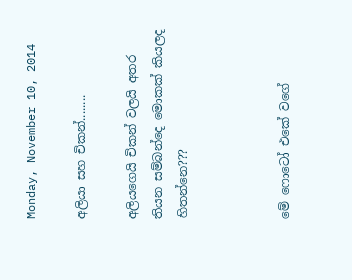Monday, November 10, 2014

අලියා සහ චිකන්........

අලියගෙයි චිකන් වලයි අතර තියන සම්බන්දෙ මොකක් කියලද හිතන්නෙ???



මේ ‍ෆොටෝ එකේ වගේ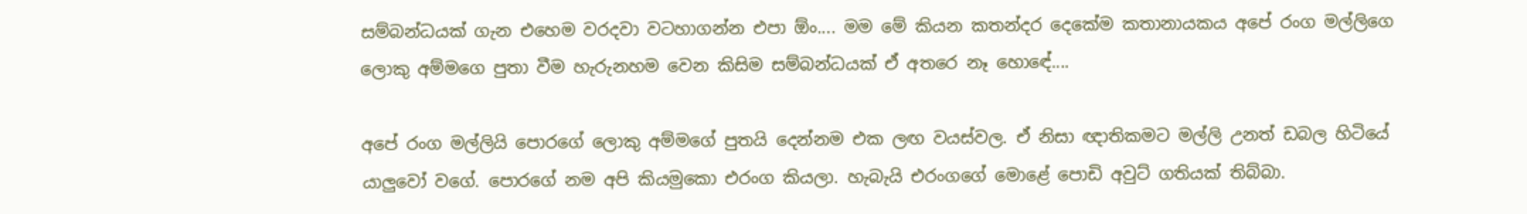සම්බන්ධයක් ගැන ‍එහෙම වරදවා වටහාගන්න එපා ඕං.... මම මේ කියන කතන්දර දෙකේම කතානායකය අපේ රංග මල්ලිගෙ ලොකු අම්මගෙ පුතා වීම හැරුනහම වෙන කිසිම සම්බන්ධයක් ඒ අත‍රෙ නෑ හො‍ඳේ....

අපේ රංග මල්ලියි පොරගේ ලොකු අම්මගේ පුතයි දෙන්නම එක ලඟ වයස්වල. ඒ නිසා ඥාතිකමට මල්ලි උනත් ඩබල හිටියේ යාලුවෝ වගේ. පොරගේ නම අපි කියමුකො එරංග කියලා. හැබැයි එරංගගේ මොළේ පොඩි අවුට් ගතියක් තිබ්බා.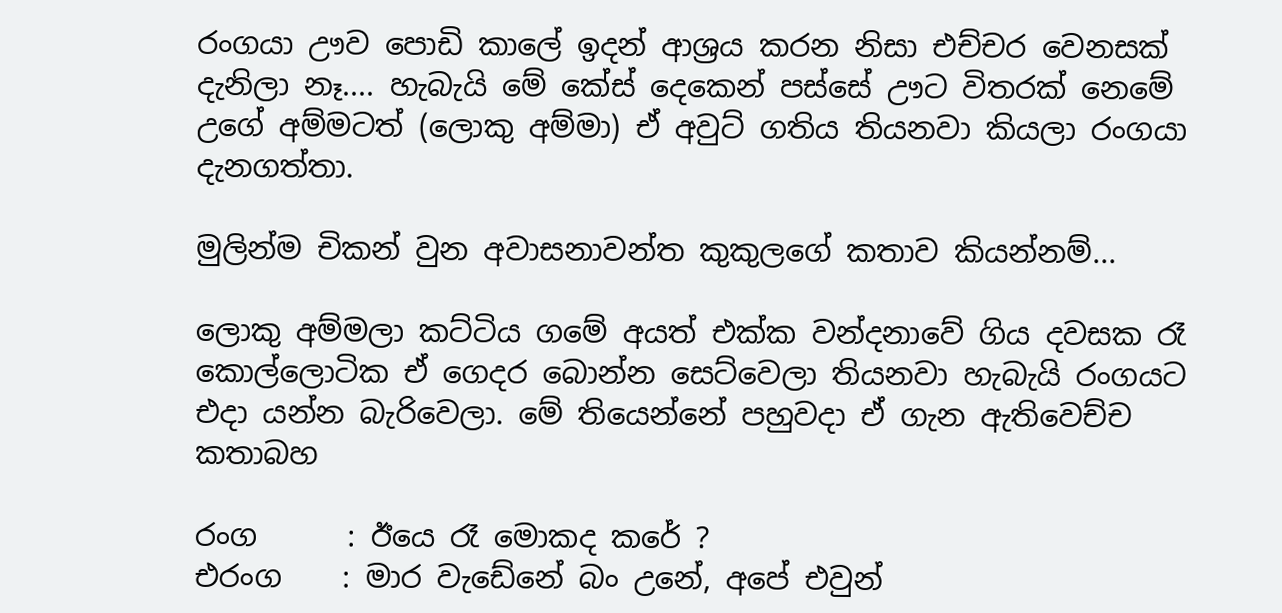රංගයා ඌව පොඩි කාලේ ඉදන් ආශ්‍රය කරන නිසා එච්චර වෙනසක් දැනිලා නෑ.... හැබැයි මේ කේස් දෙකෙන් පස්සේ ඌට විතරක් නෙමේ උගේ අම්මටත් (ලොකු අම්මා) ඒ අවුට් ගතිය තියනවා කියලා රංගයා දැනගත්තා.

මුලින්ම චිකන් වුන අවාසනාවන්ත කුකුලගේ කතාව කියන්නම්...

ලොකු අම්මලා කට්ටිය ගමේ අයත් එක්ක වන්දනාවේ ගිය දවසක රෑ කොල්ලොටික ඒ ගෙදර බොන්න ‍සෙට්වෙලා තියනවා හැබැයි රංගයට එදා යන්න බැරිවෙලා. මේ තියෙන්නේ පහුවදා ඒ ගැන ඇතිවෙච්ච කතාබහ

රංග      : ඊයෙ රෑ මොකද කරේ ?
එරංග    : මාර වැඩේනේ බං උනේ, අපේ එවුන්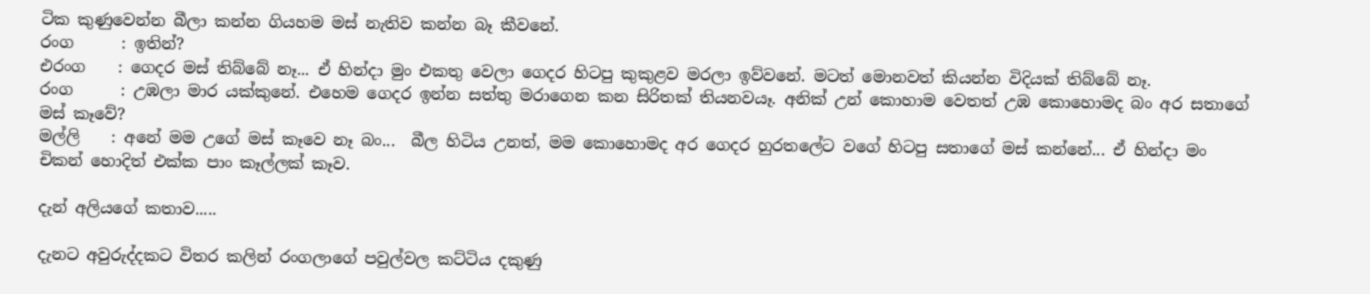ටික කුණුවෙන්න බීලා කන්න ගියහම මස් නැතිව කන්න බෑ කීවනේ.
රංග      : ඉතින්?
එරංග    : ගෙදර මස් තිබ්බේ නෑ... ඒ හින්දා මුං එකතු වෙලා ගෙදර හිටපු කුකුළව මරලා ඉව්වනේ. මටත් ‍මොනවත් කියන්න විදියක් තිබ්බේ නෑ.
රංග      : උඹලා මාර යක්කුනේ. එහෙම ගෙදර ඉන්න සත්තු මරාගෙන කන සිරිතක් තියනවයෑ. අනික් උන් කොහාම වෙතත් උඹ කොහොමද බං අර සතාගේ මස් කෑවේ?
මල්ලි    : අනේ මම උගේ මස් කෑවෙ නෑ බං...  බීල හිටිය උනත්, මම කොහොමද අර ගෙදර හුරතලේට වගේ හිටපු සතාගේ මස් කන්නේ... ඒ හින්දා මං චිකන් හොදිත් එක්ක පාං කෑල්ලක් කෑව.

දැන් අලියගේ කතාව.....

දැනට අවුරුද්දකට විතර කලින් රංගලාගේ පවුල්වල කට්ටිය දකුණු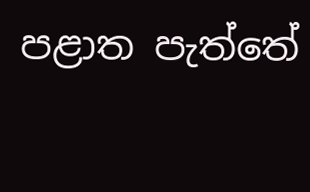පළාත පැත්තේ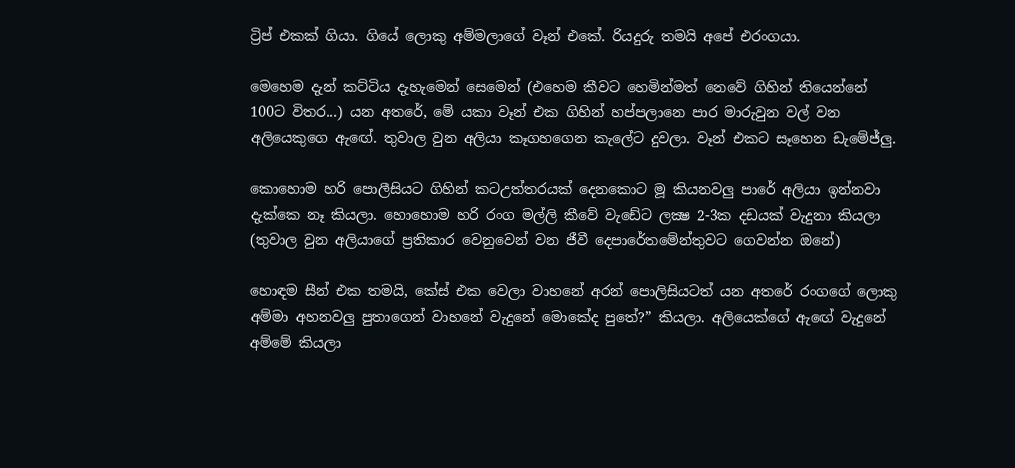ට්‍රිප් එකක් ගියා. ගියේ ලොකු අම්මලාගේ වෑන් එකේ. රියදුරු තමයි අපේ එරංගයා.

මෙහෙම දැන් කට්ටිය දැහැමෙන් සෙමෙන් (එහෙම කීවට හෙමින්මත් නෙවේ ගිහින් තියෙන්නේ 100ට විතර...) යන අතරේ, මේ යකා වෑන් එක ගිහින් හප්පලා‍නෙ පාර මාරුවුන වල් වන අලියෙකුගෙ ඇ‍‍ඟේ. තුවාල වුන අලියා කෑගහගෙන කැලේට දුවලා. වෑන් එකට සෑහෙන ඩැමේජ්ලු.

කොහොම හරි පොලීසියට ගිහින් කටඋත්තරයක් දෙනකොට මූ කියනවලු පාරේ අලියා ඉන්නවා දැක්කෙ නෑ කියලා. හොහොම හරි රංග මල්ලි කීවේ වැඩේට ලක්‍ෂ 2-3ක දඩයක් වැදුනා කියලා (තුවාල වුන අලියාගේ ප්‍රතිකාර වෙනුවෙන් වන ජීවී දෙපාරේතමේන්තුවට ගෙවන්න ඔනේ)

හොඳම සීන් එක තමයි, කේස් එක වෙලා වාහනේ අරන් පොලිසියටත් යන අතරේ රංගගේ ලොකු අම්මා අහනවලු පුතාගෙන් වාහනේ වැදුනේ මොකේද පුතේ?” කියලා. අලියෙක්ගේ ඇ‍ඟේ වැදුනේ අම්මේ කියලා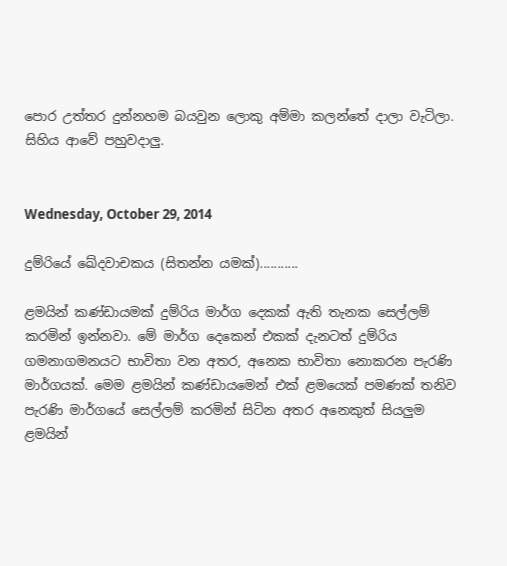පොර උත්තර දුන්නහම බයවුන ලොකු අම්මා කලන්තේ දාලා වැටිලා. සිහිය ආවේ පහුවදාලු.


Wednesday, October 29, 2014

දුම්රියේ ඛේදවාචකය (සිතන්න යමක්)...........

ළමයින් කණ්ඩායමක් දුම්රිය මාර්ග දෙකක් ඇති තැනක සෙල්ලම් කරමින් ඉන්නවා. මේ මාර්ග දෙකෙන් එකක් දැනටත් දුම්රිය ගමනාගමනයට භාවිතා වන අතර, අනෙක භාවිතා නොකරන පැරණි මාර්ගයක්. මෙම ළමයින් කණ්ඩායමෙන් එක් ළමයෙක් පමණක් තනිව පැරණි මාර්ගයේ සෙල්ලම් කරමින් සිටින අතර අනෙකුත් සියලුම ළමයින්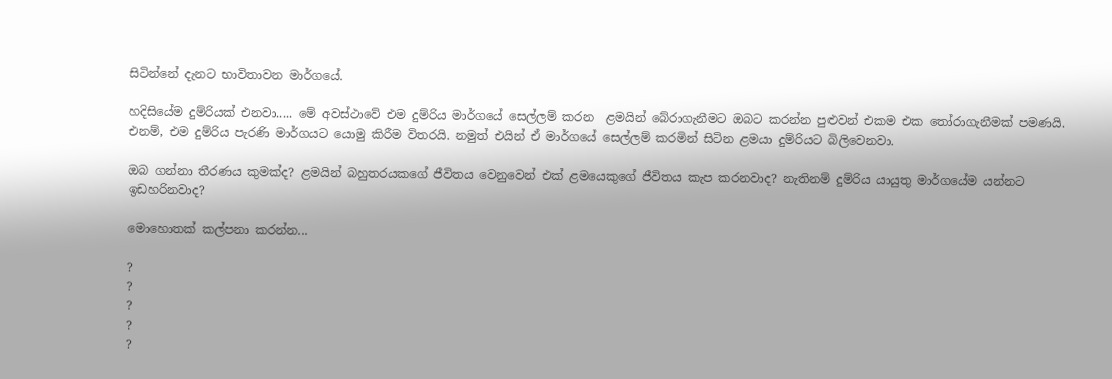සිටින්නේ දැනට භාවිතාවන මාර්ගයේ.

හදිසියේම දුම්රියක් එනවා..... මේ අවස්ථාවේ එම දුම්රිය මාර්ගයේ සෙල්ලම් කරන  ළමයින් ‍බේරාගැනීමට ඔබට කරන්න පුළුවන් එකම එක තෝරාගැනීමක් පමණයි. එනම්, එම දුම්රිය පැරණි මාර්ගයට යොමු කිරීම විතරයි. නමුත් එයින් ඒ මාර්ගයේ සෙල්ලම් කරමින් සිටින ළමයා දුම්රියට බිලිවෙනවා.

ඔබ ගන්නා තීරණය කුමක්ද? ළමයින් බහුතරයකගේ ජීවිතය වෙනුවෙන් එක් ළමයෙකුගේ ජීවිතය කැප කරනවාද? නැතිනම් දුම්රිය යායුතු මාර්ගයේම යන්නට ඉඩහරිනවාද?

මොහොතක් කල්පනා කරන්න...

?
?
?
?
?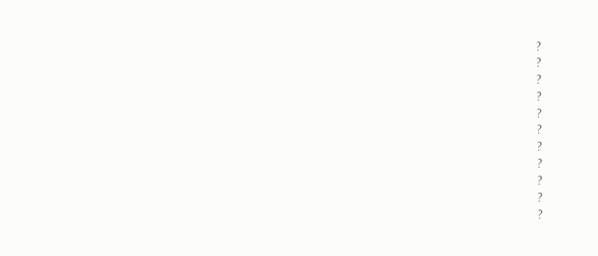?
?
?
?
?
?
?
?
?
?
?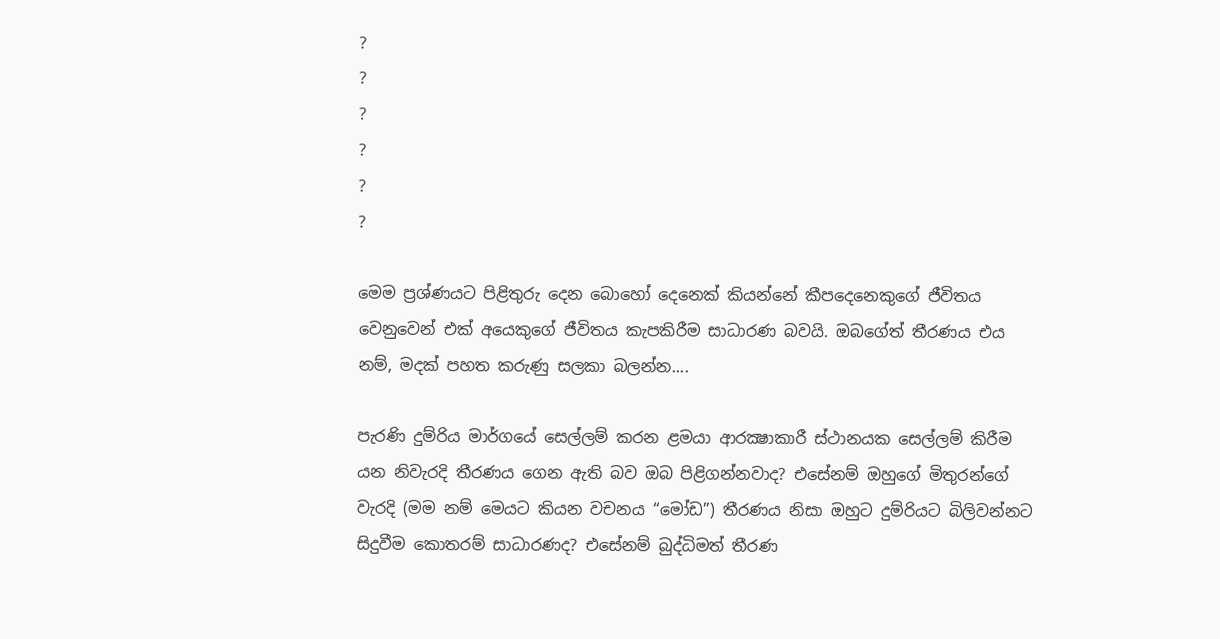?
?
?
?
?
?

මෙම ප්‍රශ්ණයට පිළිතුරු දෙන බොහෝ දෙනෙක් කියන්නේ කීපදෙනෙකුගේ ජීවිතය වෙනුවෙන් එක් අයෙකුගේ ජීවිතය කැපකිරීම සාධාරණ බවයි. ඔබගේත් තීරණය එය නම්, මදක් පහත කරුණු සලකා බලන්න....

පැරණි දුම්රිය මාර්ගයේ සෙල්ලම් කරන ළමයා ආරක්‍ෂාකාරී ස්ථානයක සෙල්ලම් කිරීම යන නිවැරදි තීරණය ගෙන ඇති බව ඔබ පිළිගන්නවාද? එසේනම් ඔහුගේ මිතුරන්ගේ වැරදි (මම නම් මෙයට කියන වචනය “මෝඩ”) තීරණය නිසා ඔහුට දුම්රියට බිලිවන්නට සිදුවීම කොතරම් සාධාරණද? එසේනම් බුද්ධිමත් තීරණ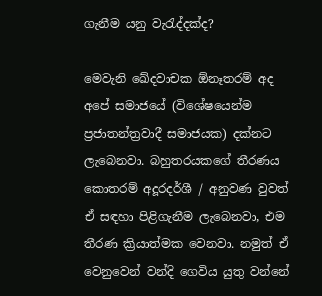ගැනීම යනු වැරැද්දක්ද?

මෙවැනි ඛේදවාචක ඕනෑතරම් අද අපේ සමාජයේ (විශේෂයෙන්ම ප්‍රජාතන්ත්‍රවාදී සමාජයක) දක්නට ලැබෙනවා. බහුතරයකගේ තීරණය කොතරම් අදූරදර්ශී / අනුවණ වුවත් ඒ සඳහා පිළිගැනීම ලැබෙනවා, එම තීරණ ක්‍රියාත්මක වෙනවා. නමුත් ඒ වෙනුවෙන් වන්දි ගෙවිය යුතු වන්නේ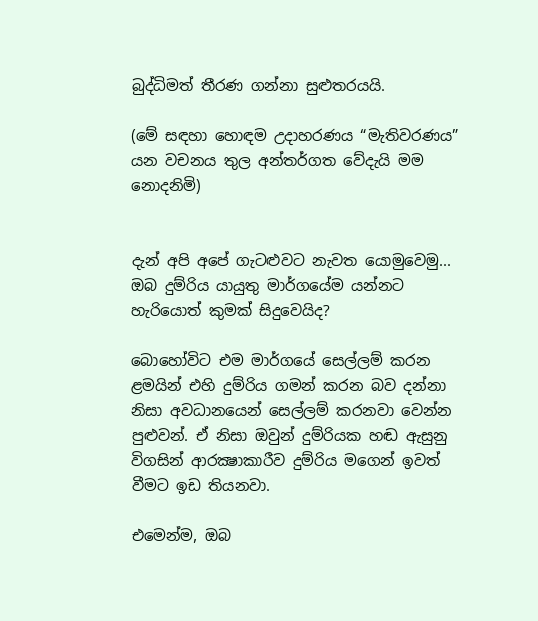බුද්ධිමත් තීරණ ගන්නා සුළුතරයයි.

(මේ සඳහා හොඳම උදාහරණය “මැතිවරණය” යන වචනය තුල අන්තර්ගත වේදැයි මම නොදනිමි)


දැන් අපි අපේ ගැටළුවට නැවත යොමුවෙමු... ඔබ දුම්රිය යායුතු මාර්ගයේම යන්නට හැරියොත් කුමක් සිදුවෙයිද?

බොහෝවිට එම මාර්ගයේ සෙල්ලම් කරන ළමයින් එහි දුම්රිය ගමන් කරන බව දන්නා නිසා අවධානයෙන් සෙල්ලම් කරනවා වෙන්න පුළුවන්. ඒ නිසා ඔවුන් දුම්රියක හඬ ඇසුනු විගසින් ආරක්‍ෂාකාරීව දුම්රිය මගෙන් ඉවත් වීමට ඉඩ තියනවා.

එමෙන්ම, ඔබ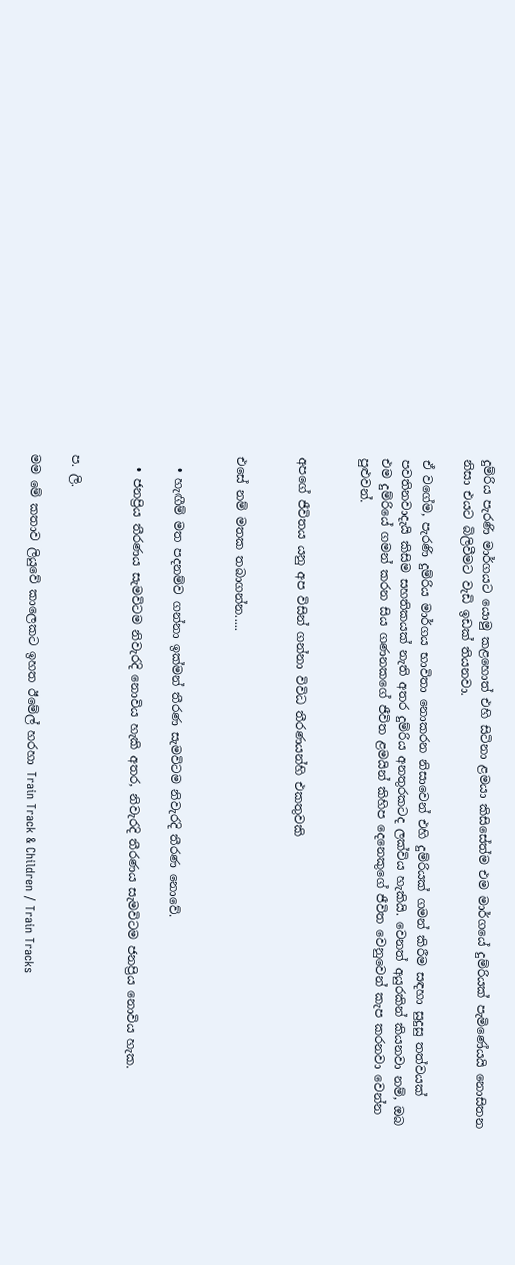දුම්රිය පැරණි මාර්ගයට යොමු කළහොත් එහි සිටිනා ළමයා කිසිසේත්ම එම මාර්ගයේ දුම්රියක් පැමිණේයයි නොසිතන නිසා එයට බිලිවීමට වැඩි ඉඩක් තියනවා.

ඒ වගේම, පැරණි දුම්රිය මාර්ගය භාවිතා නොකරන නිසාවෙන් එහි දුම්රියක් ගමන් කිරීම සඳහා සුදුසු තත්වයක් පවතිනවාදැයි කිසිම සහතිකයක් නැති අතර දුම්රිය අනතුරකටද ලක්විය හැකියි. වෙනත් අයුරකින් කියනවා නම්, ඔබ එම දුම්රියේ ගමන් කරන සිය ගණනකගේ ජීවිත ළමයින් කිහිප දෙනෙකුගේ ජීවිත වෙනුවෙන් කැප කරනවා වෙන්න පුළුවන්.


අපගේ ජීවිතය යනු අප විසින් ගන්නා විවිධ තීරණයන්හි එකතුවකි


එසේ නම් මතක තබාගන්න.....


  • හැඟීම් මත පදනම්ව ගන්නා ඉක්මන් තීරණ සැමවිටම නිවැරදි තීරණ නොවේ.

  • ජනප්‍රිය තීරණය සැමවිටම නිවැරදි නොවිය හැකි අතර, නිවැරදි තීරණය සැමවිටම ජනප්‍රිය නොවිය හැක.


ප. ලි.

මම මේ කතාව ලියුවේ කාලෙකට ඉහත ඊමේල් හරහා Train Track & Children / Train Tracks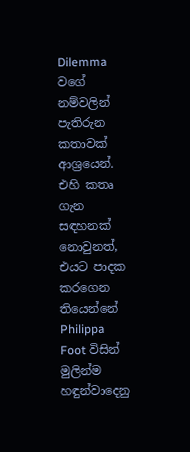Dilemma වගේ නම්වලින් පැතිරුන කතාවක් ආශ්‍රයෙන්. එහි කතෘ ගැන සඳහනක් නොවුනත්, එයට පාදක කරගෙන තියෙන්නේ Philippa Foot විසින් මුලින්ම හඳුන්වාදෙනු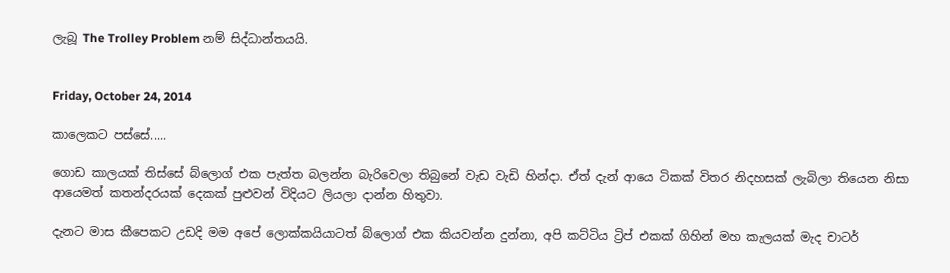ලැබූ The Trolley Problem නම් සිද්ධාන්තයයි.


Friday, October 24, 2014

කාලෙකට පස්සේ.....

ගොඩ කාලයක් තිස්සේ බ්ලොග් එක පැත්ත බලන්න බැරිවෙලා තිබුනේ වැඩ වැඩි හින්දා. ඒත් දැන් ආයෙ ටිකක් විතර නිදහසක් ලැබිලා තියෙන නිසා ආයෙමත් කතන්දරයක් දෙකක් පුළුවන් විදියට ලියලා දාන්න හිතුවා.

දැනට මාස කීපෙකට උඩදි මම අපේ ලොක්කයියාටත් බ්ලොග් එක කියවන්න දුන්නා, අපි කට්ටිය ට්‍රිප් එකක් ගිහින් මහ කැලයක් මැද චාටර්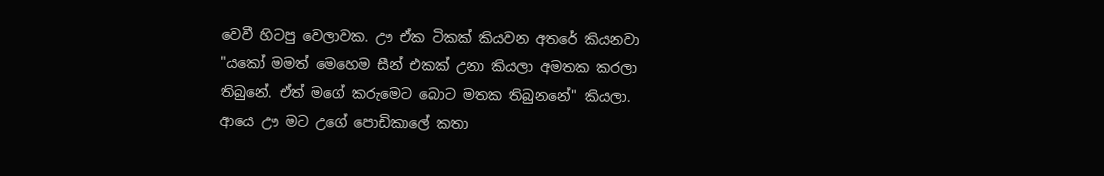වෙවී හිටපු වෙලාවක. ඌ ඒක ටිකක් කියවන අතරේ කියනවා "යකෝ මමත් මෙහෙම සීන් එකක් උනා කියලා අමතක කරලා තිබුනේ. ඒත් මගේ කරුමෙට බොට මතක තිබුනනේ" කියලා. ආයෙ ඌ මට ‍උගේ පොඩිකාලේ කතා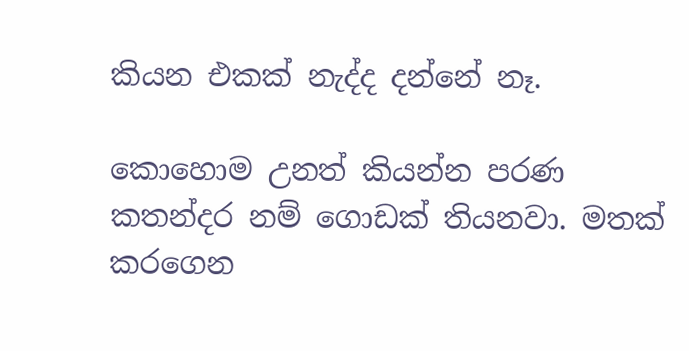කියන එකක් නැද්ද දන්නේ නෑ.

කොහොම උනත් කියන්න පරණ කතන්දර නම් ගොඩක් තියනවා. මතක් කරගෙන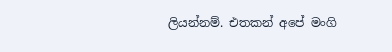ලියන්නම්. එතකන් අපේ මංගි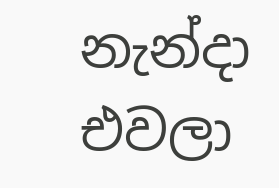නැන්දා එවලා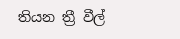තියන ත්‍රී වීල්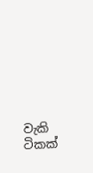වැකි ටිකක්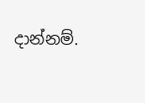දාන්නම්.